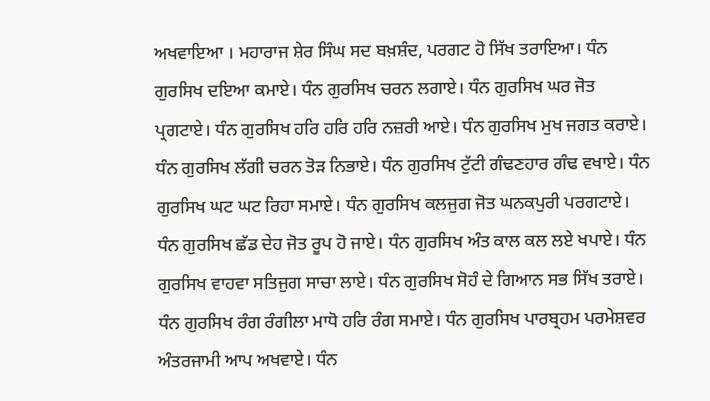ਅਖਵਾਇਆ । ਮਹਾਰਾਜ ਸ਼ੇਰ ਸਿੰਘ ਸਦ ਬਖ਼ਸ਼ੰਦ, ਪਰਗਟ ਹੋ ਸਿੱਖ ਤਰਾਇਆ। ਧੰਨ ਗੁਰਸਿਖ ਦਇਆ ਕਮਾਏ। ਧੰਨ ਗੁਰਸਿਖ ਚਰਨ ਲਗਾਏ। ਧੰਨ ਗੁਰਸਿਖ ਘਰ ਜੋਤ ਪ੍ਰਗਟਾਏ। ਧੰਨ ਗੁਰਸਿਖ ਹਰਿ ਹਰਿ ਹਰਿ ਨਜ਼ਰੀ ਆਏ। ਧੰਨ ਗੁਰਸਿਖ ਮੁਖ ਜਗਤ ਕਰਾਏ। ਧੰਨ ਗੁਰਸਿਖ ਲੱਗੀ ਚਰਨ ਤੋੜ ਨਿਭਾਏ। ਧੰਨ ਗੁਰਸਿਖ ਟੁੱਟੀ ਗੰਢਣਹਾਰ ਗੰਢ ਵਖਾਏ। ਧੰਨ ਗੁਰਸਿਖ ਘਟ ਘਟ ਰਿਹਾ ਸਮਾਏ। ਧੰਨ ਗੁਰਸਿਖ ਕਲਜੁਗ ਜੋਤ ਘਨਕਪੁਰੀ ਪਰਗਟਾਏ। ਧੰਨ ਗੁਰਸਿਖ ਛੱਡ ਦੇਹ ਜੋਤ ਰੂਪ ਹੋ ਜਾਏ। ਧੰਨ ਗੁਰਸਿਖ ਅੰਤ ਕਾਲ ਕਲ ਲਏ ਖਪਾਏ। ਧੰਨ ਗੁਰਸਿਖ ਵਾਹਵਾ ਸਤਿਜੁਗ ਸਾਚਾ ਲਾਏ। ਧੰਨ ਗੁਰਸਿਖ ਸੋਹੰ ਦੇ ਗਿਆਨ ਸਭ ਸਿੱਖ ਤਰਾਏ। ਧੰਨ ਗੁਰਸਿਖ ਰੰਗ ਰੰਗੀਲਾ ਮਾਧੋ ਹਰਿ ਰੰਗ ਸਮਾਏ। ਧੰਨ ਗੁਰਸਿਖ ਪਾਰਬ੍ਰਹਮ ਪਰਮੇਸ਼ਵਰ ਅੰਤਰਜਾਮੀ ਆਪ ਅਖਵਾਏ। ਧੰਨ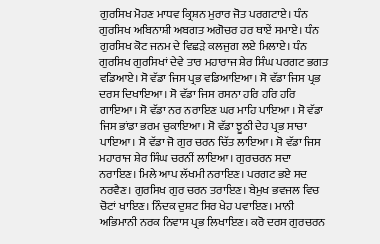ਗੁਰਸਿਖ ਮੋਹਣ ਮਾਧਵ ਕ੍ਰਿਸ਼ਨ ਮੁਰਾਰ ਜੋਤ ਪਰਗਟਾਏ। ਧੰਨ ਗੁਰਸਿਖ ਅਬਿਨਾਸ਼ੀ ਅਬਗਤ ਅਗੋਚਰ ਹਰ ਥਾਏਂ ਸਮਾਏ। ਧੰਨ ਗੁਰਸਿਖ ਕੋਟ ਜਨਮ ਦੇ ਵਿਛੜੇ ਕਲਜੁਗ ਲਏ ਮਿਲਾਏ। ਧੰਨ ਗੁਰਸਿਖ ਗੁਰਸਿਖਾਂ ਦੇਵੇ ਤਾਰ ਮਹਾਰਾਜ ਸ਼ੇਰ ਸਿੰਘ ਪਰਗਟ ਭਗਤ ਵਡਿਆਏ। ਸੋ ਵੱਡਾ ਜਿਸ ਪ੍ਰਭ ਵਡਿਆਇਆ। ਸੋ ਵੱਡਾ ਜਿਸ ਪ੍ਰਭ ਦਰਸ ਦਿਖਾਇਆ। ਸੋ ਵੱਡਾ ਜਿਸ ਰਸਨਾ ਹਰਿ ਹਰਿ ਹਰਿ ਗਾਇਆ। ਸੋ ਵੱਡਾ ਨਰ ਨਰਾਇਣ ਘਰ ਮਾਹਿ ਪਾਇਆ । ਸੋ ਵੱਡਾ ਜਿਸ ਭਾਂਡਾ ਭਰਮ ਚੁਕਾਇਆ। ਸੋ ਵੱਡਾ ਝੂਠੀ ਦੇਹ ਪ੍ਰਭ ਸਾਚਾ ਪਾਇਆ। ਸੋ ਵੱਡਾ ਜੋ ਗੁਰ ਚਰਨ ਚਿੱਤ ਲਾਇਆ। ਸੋ ਵੱਡਾ ਜਿਸ ਮਹਾਰਾਜ ਸ਼ੇਰ ਸਿੰਘ ਚਰਨੀਂ ਲਾਇਆ। ਗੁਰਚਰਨ ਸਦਾ ਨਰਾਇਣ। ਮਿਲੇ ਆਪ ਲੱਖਮੀ ਨਰਾਇਣ। ਪਰਗਟ ਭਏ ਸਦ ਨਰਵੈਣ। ਗੁਰਸਿਖ ਗੁਰ ਚਰਨ ਤਰਾਇਣ। ਬੇਮੁਖ ਭਵਜਲ ਵਿਚ ਚੋਟਾਂ ਖਾਇਣ। ਨਿੰਦਕ ਦੁਸ਼ਟ ਸਿਰ ਖੇਹ ਪਵਾਇਣ। ਮਾਨੀ ਅਭਿਮਾਨੀ ਨਰਕ ਨਿਵਾਸ ਪ੍ਰਭ ਲਿਖਾਇਣ। ਕਰੋ ਦਰਸ ਗੁਰਚਰਨ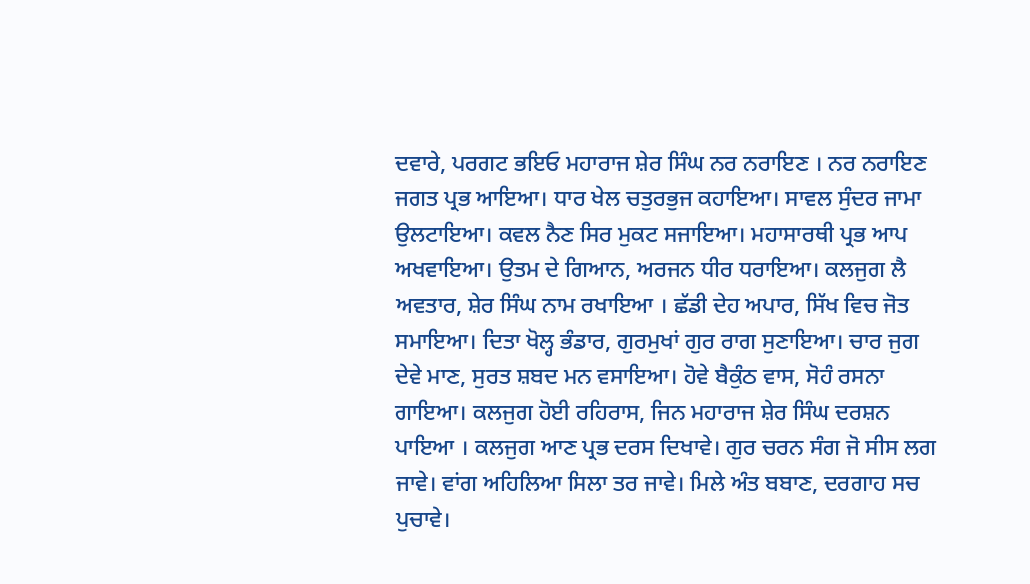ਦਵਾਰੇ, ਪਰਗਟ ਭਇਓ ਮਹਾਰਾਜ ਸ਼ੇਰ ਸਿੰਘ ਨਰ ਨਰਾਇਣ । ਨਰ ਨਰਾਇਣ ਜਗਤ ਪ੍ਰਭ ਆਇਆ। ਧਾਰ ਖੇਲ ਚਤੁਰਭੁਜ ਕਹਾਇਆ। ਸਾਵਲ ਸੁੰਦਰ ਜਾਮਾ ਉਲਟਾਇਆ। ਕਵਲ ਨੈਣ ਸਿਰ ਮੁਕਟ ਸਜਾਇਆ। ਮਹਾਸਾਰਥੀ ਪ੍ਰਭ ਆਪ ਅਖਵਾਇਆ। ਉਤਮ ਦੇ ਗਿਆਨ, ਅਰਜਨ ਧੀਰ ਧਰਾਇਆ। ਕਲਜੁਗ ਲੈ ਅਵਤਾਰ, ਸ਼ੇਰ ਸਿੰਘ ਨਾਮ ਰਖਾਇਆ । ਛੱਡੀ ਦੇਹ ਅਪਾਰ, ਸਿੱਖ ਵਿਚ ਜੋਤ ਸਮਾਇਆ। ਦਿਤਾ ਖੋਲ੍ਹ ਭੰਡਾਰ, ਗੁਰਮੁਖਾਂ ਗੁਰ ਰਾਗ ਸੁਣਾਇਆ। ਚਾਰ ਜੁਗ ਦੇਵੇ ਮਾਣ, ਸੁਰਤ ਸ਼ਬਦ ਮਨ ਵਸਾਇਆ। ਹੋਵੇ ਬੈਕੁੰਠ ਵਾਸ, ਸੋਹੰ ਰਸਨਾ ਗਾਇਆ। ਕਲਜੁਗ ਹੋਈ ਰਹਿਰਾਸ, ਜਿਨ ਮਹਾਰਾਜ ਸ਼ੇਰ ਸਿੰਘ ਦਰਸ਼ਨ ਪਾਇਆ । ਕਲਜੁਗ ਆਣ ਪ੍ਰਭ ਦਰਸ ਦਿਖਾਵੇ। ਗੁਰ ਚਰਨ ਸੰਗ ਜੋ ਸੀਸ ਲਗ ਜਾਵੇ। ਵਾਂਗ ਅਹਿਲਿਆ ਸਿਲਾ ਤਰ ਜਾਵੇ। ਮਿਲੇ ਅੰਤ ਬਬਾਣ, ਦਰਗਾਹ ਸਚ ਪੁਚਾਵੇ।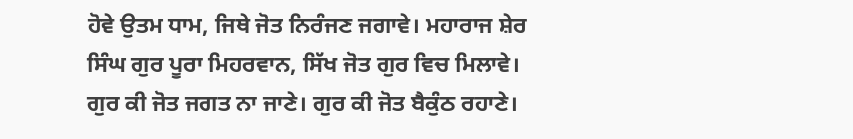ਹੋਵੇ ਉਤਮ ਧਾਮ, ਜਿਥੇ ਜੋਤ ਨਿਰੰਜਣ ਜਗਾਵੇ। ਮਹਾਰਾਜ ਸ਼ੇਰ ਸਿੰਘ ਗੁਰ ਪੂਰਾ ਮਿਹਰਵਾਨ, ਸਿੱਖ ਜੋਤ ਗੁਰ ਵਿਚ ਮਿਲਾਵੇ। ਗੁਰ ਕੀ ਜੋਤ ਜਗਤ ਨਾ ਜਾਣੇ। ਗੁਰ ਕੀ ਜੋਤ ਬੈਕੁੰਠ ਰਹਾਣੇ।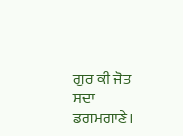ਗੁਰ ਕੀ ਜੋਤ ਸਦਾ ਡਗਮਗਾਣੇ।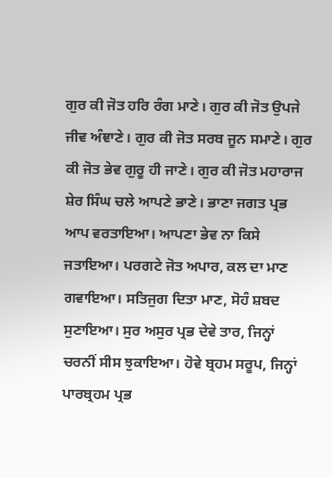ਗੁਰ ਕੀ ਜੋਤ ਹਰਿ ਰੰਗ ਮਾਣੇ। ਗੁਰ ਕੀ ਜੋਤ ਉਪਜੇ ਜੀਵ ਅੰਞਾਣੇ। ਗੁਰ ਕੀ ਜੋਤ ਸਰਬ ਜੂਨ ਸਮਾਣੇ। ਗੁਰ ਕੀ ਜੋਤ ਭੇਵ ਗੁਰੂ ਹੀ ਜਾਣੇ। ਗੁਰ ਕੀ ਜੋਤ ਮਹਾਰਾਜ ਸ਼ੇਰ ਸਿੰਘ ਚਲੇ ਆਪਣੇ ਭਾਣੇ। ਭਾਣਾ ਜਗਤ ਪ੍ਰਭ ਆਪ ਵਰਤਾਇਆ। ਆਪਣਾ ਭੇਵ ਨਾ ਕਿਸੇ ਜਤਾਇਆ। ਪਰਗਟੇ ਜੋਤ ਅਪਾਰ, ਕਲ ਦਾ ਮਾਣ ਗਵਾਇਆ। ਸਤਿਜੁਗ ਦਿਤਾ ਮਾਣ, ਸੋਹੰ ਸ਼ਬਦ ਸੁਣਾਇਆ। ਸੁਰ ਅਸੁਰ ਪ੍ਰਭ ਦੇਵੇ ਤਾਰ, ਜਿਨ੍ਹਾਂ ਚਰਨੀਂ ਸੀਸ ਝੁਕਾਇਆ। ਹੋਵੇ ਬ੍ਰਹਮ ਸਰੂਪ, ਜਿਨ੍ਹਾਂ ਪਾਰਬ੍ਰਹਮ ਪ੍ਰਭ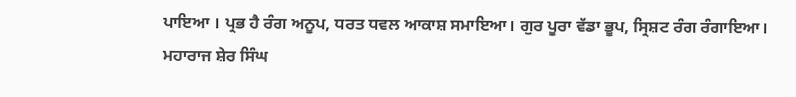ਪਾਇਆ । ਪ੍ਰਭ ਹੈ ਰੰਗ ਅਨੂਪ, ਧਰਤ ਧਵਲ ਆਕਾਸ਼ ਸਮਾਇਆ। ਗੁਰ ਪੂਰਾ ਵੱਡਾ ਭੂਪ, ਸ੍ਰਿਸ਼ਟ ਰੰਗ ਰੰਗਾਇਆ। ਮਹਾਰਾਜ ਸ਼ੇਰ ਸਿੰਘ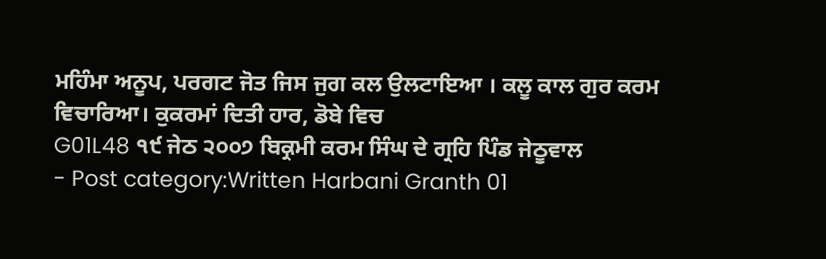ਮਹਿੰਮਾ ਅਨੂਪ, ਪਰਗਟ ਜੋਤ ਜਿਸ ਜੁਗ ਕਲ ਉਲਟਾਇਆ । ਕਲੂ ਕਾਲ ਗੁਰ ਕਰਮ ਵਿਚਾਰਿਆ। ਕੁਕਰਮਾਂ ਦਿਤੀ ਹਾਰ, ਡੋਬੇ ਵਿਚ
G01L48 ੧੯ ਜੇਠ ੨੦੦੭ ਬਿਕ੍ਰਮੀ ਕਰਮ ਸਿੰਘ ਦੇ ਗ੍ਰਹਿ ਪਿੰਡ ਜੇਠੂਵਾਲ
- Post category:Written Harbani Granth 01